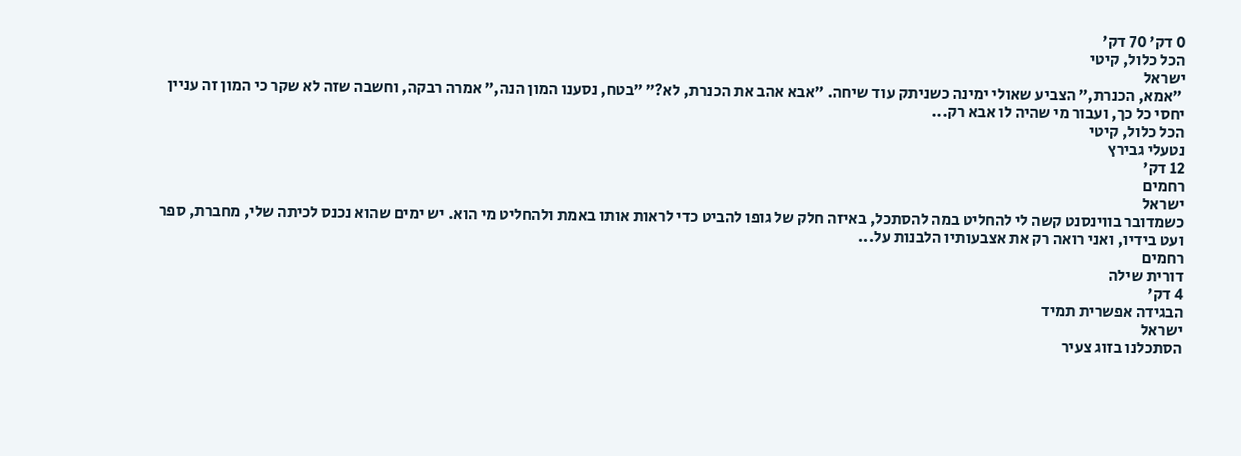0 דק' 70 דק'
הכל כלול, קיטי
ישראל
 ״אמא, הכנרת,״ הצביע שאולי ימינה כשניתק עוד שיחה. ״אבא אהב את הכנרת, לא?״ ״בטח, נסענו המון הנה,״ אמרה רבקה, וחשבה שזה לא שקר כי המון זה עניין יחסי כל כך, ועבור מי שהיה לו אבא רק...
הכל כלול, קיטי
נטעלי גבירץ
12 דק'
רחמים
ישראל
כשמדובר בווינסנט קשה לי להחליט במה להסתכל, באיזה חלק של גופו להביט כדי לראות אותו באמת ולהחליט מי הוא. יש ימים שהוא נכנס לכיתה שלי, מחברת, ספר ועט בידיו, ואני רואה רק את אצבעותיו הלבנות על...
רחמים
דורית שילה
4 דק'
הבגידה אפשרית תמיד
ישראל
הסתכלנו בזוג צעיר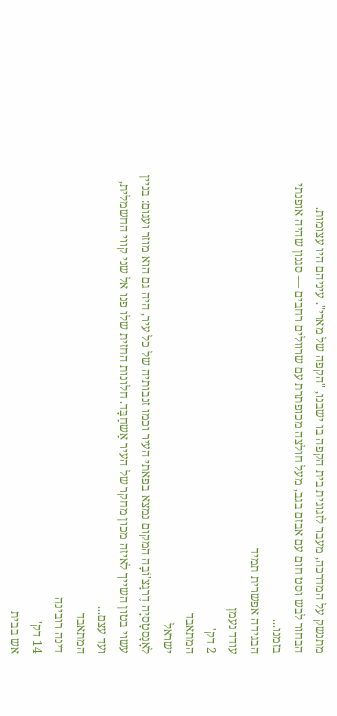מתנשק על המדרכה, מעבר לזגוגית בית הקפה בו ישבנו, "הקפה של מארי". עיניהם היו עצומות. הבחור לבש וסט חום עם אבזם בגב, מעל חולצה מכופתרת עם שרוולים רחבים — סגנון שהיה אופנתי בזמנו...
הבגידה אפשרית תמיד
עודד נעמן
2 דק'
המתאבד
ישראל
לאָנָסטָסיָה דֶרגָצ'וֹבָה המקום נמצא בפאתי העיר וכמו זנבותיה של כל עיר, היה גם הוא מוזר ועגום: בניין עשוי בטון השייך לאיזה מכון מחקר של העיר אַשחַבָּד. חלונות החזית שלו פנו אל שני קווי החשמלית, ועד עצם...
המתאבד
דינה רובינה
14 דק'
אש בבית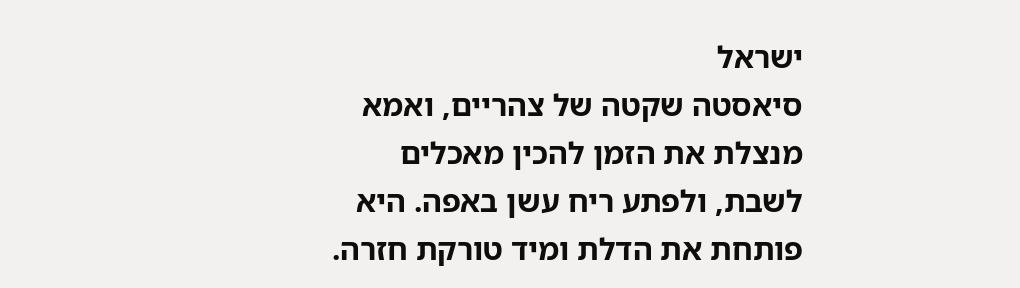ישראל
סיאסטה שקטה של צהריים, ואמא מנצלת את הזמן להכין מאכלים לשבת, ולפתע ריח עשן באפה. היא פותחת את הדלת ומיד טורקת חזרה.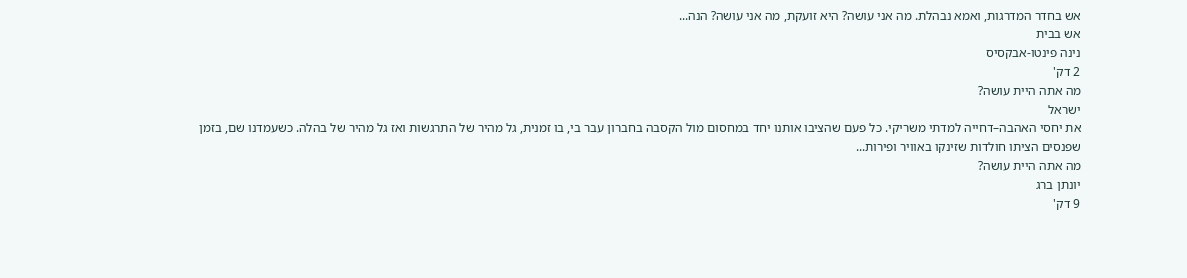אש בחדר המדרגות, ואמא נבהלת. מה אני עושה? היא זועקת, מה אני עושה? הנה...
אש בבית
נינה פינטו-אבקסיס
2 דק'
מה אתה היית עושה?
ישראל
את יחסי האהבה–דחייה למדתי משריקי. כל פעם שהציבו אותנו יחד במחסום מול הקסבה בחברון עבר בי, בו זמנית, גל מהיר של התרגשות ואז גל מהיר של בהלה. כשעמדנו שם, בזמן שפנסים הציתו חולדות שזינקו באוויר ופירות...
מה אתה היית עושה?
יונתן ברג
9 דק'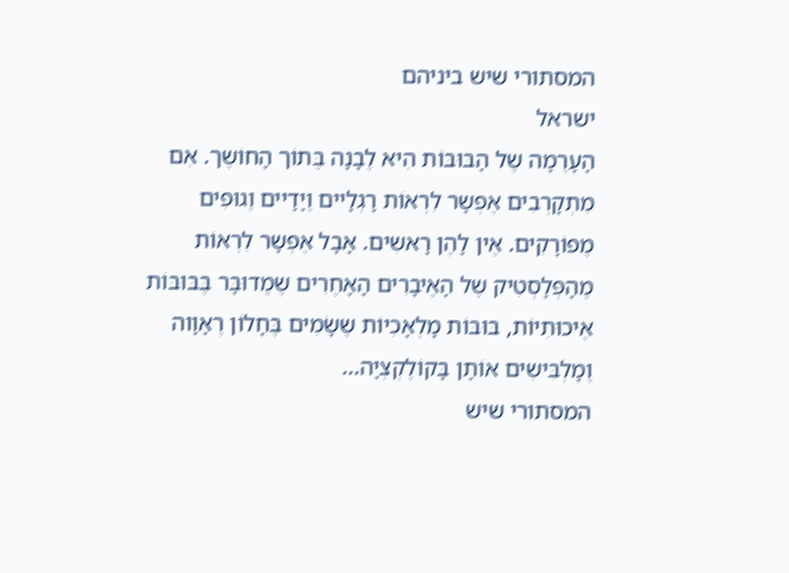המסתורי שיש ביניהם
ישראל
הָעָרֶמָה שֶל הָבּוּבּוֹת הִיא לֶבָנָה בֶּתוֹך הָחוֹשֶך. אִם מִתְקָרְבִים אֶפְשָר לִרְאוֹת רָגְלָיים וֶיָדָיים וֶגוּפִים מֶפוֹרָקִים. אֶין לָהֶן רָאשִים. אָבָל אֶפְשָר לִרְאוֹת מֶהָפְּלָסְטִיק שֶל הָאֶיבָרִים הָאָחֶרִים שֶמֶדוּבָּר בֶּבּוּבּוֹת אֶיכוּתִיוֹת, בּוּבּוֹת מָלְאָכִיוֹת שֶשָֹמִים בֶּחָלוֹן רֶאָוָוה וֶמָלְבִּישִים אוֹתָן בָּקוֹלֶקְצְיָה...
המסתורי שיש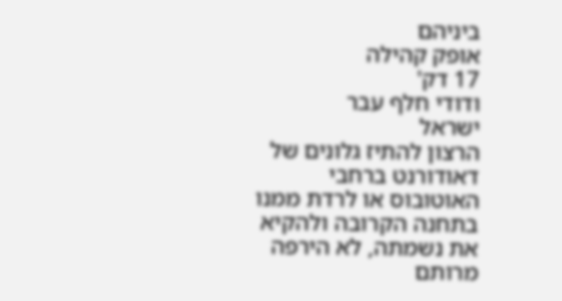ביניהם
אופק קהילה
17 דק'
ודודי חלף עבר
ישראל
הרצון להתיז גלונים של דאודורנט ברחבי האוטובוס או לרדת ממנו בתחנה הקרובה ולהקיא את נשמתה, לא הירפה מרותם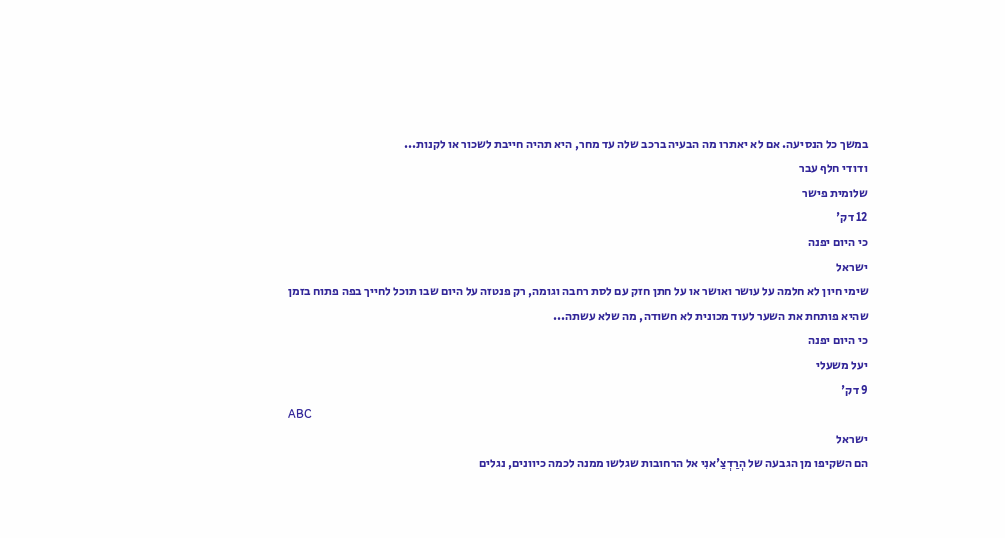במשך כל הנסיעה. אם לא יאתרו מה הבעיה ברכב שלה עד מחר, היא תהיה חייבת לשכור או לקנות...
ודודי חלף עבר
שלומית פישר
12 דק'
כי היום יפנה
ישראל
שימי חיון לא חלמה על עושר ואושר או על חתן חזק עם לסת רחבה וגומה, רק פנטזה על היום שבו תוכל לחייך בפה פתוח בזמן שהיא פותחת את השער לעוד מכונית לא חשודה, מה שלא עשתה...
כי היום יפנה
יעל משעלי
9 דק'
ABC
ישראל
הם השקיפו מן הגבעה של הְרַדְצַ'אנִי אל הרחובות שגלשו ממנה לכמה כיוונים, נגלים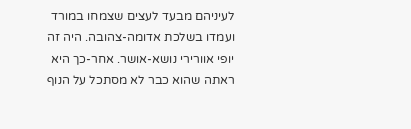לעיניהם מבעד לעצים שצמחו במורד ועמדו בשלכת אדומה-צהובה. היה זה יופי אוורירי נושא-אושר. אחר-כך היא ראתה שהוא כבר לא מסתכל על הנוף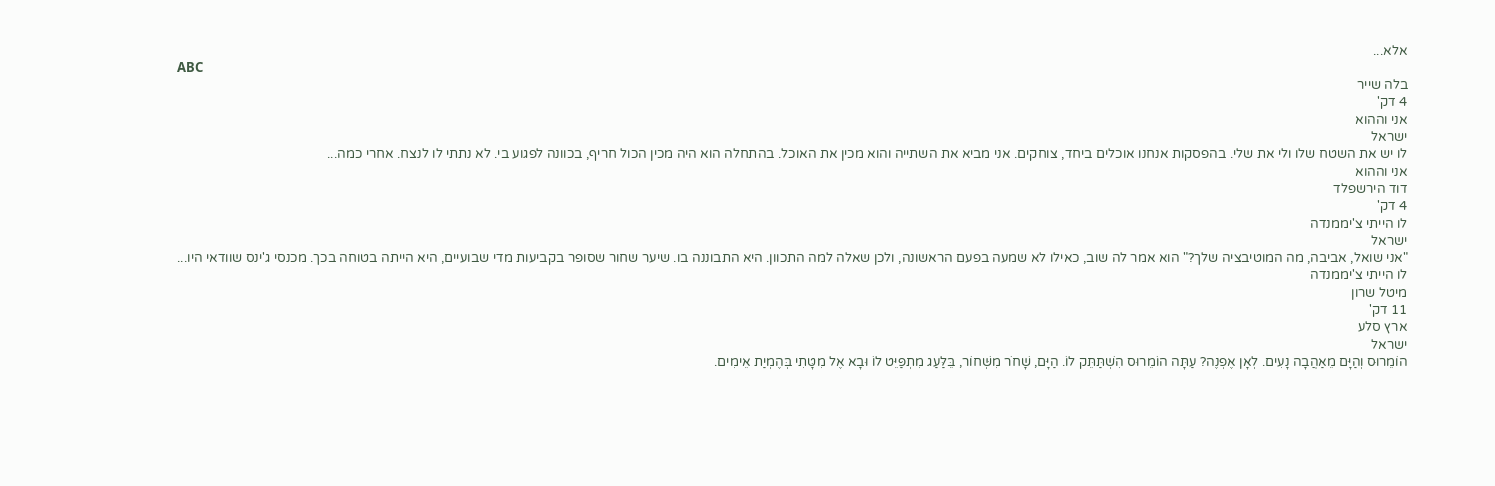אלא...
ABC
בלה שייר
4 דק'
אני וההוא
ישראל
לו יש את השטח שלו ולי את שלי. בהפסקות אנחנו אוכלים ביחד, צוחקים. אני מביא את השתייה והוא מכין את האוכל. בהתחלה הוא היה מכין הכול חריף, בכוונה לפגוע בי. לא נתתי לו לנצח. אחרי כמה...
אני וההוא
דוד הירשפלד
4 דק'
לו הייתי צ'יממנדה
ישראל
"אני שואל, אביבה, מה המוטיבציה שלך?" הוא אמר לה שוב, כאילו לא שמעה בפעם הראשונה, ולכן שאלה למה התכוון. היא התבוננה בו. שיער שחור שסופר בקביעות מדי שבועיים, היא הייתה בטוחה בכך. מכנסי ג'ינס שוודאי היו...
לו הייתי צ'יממנדה
מיטל שרון
11 דק'
ארץ סלע
ישראל
הוֹמֵרוּס וְהַיָּם מֵאַהֲבָה נָעִים. לְאָן אֶפְנֶה? עַתָּה הוֹמֵרוּס הִשְׁתַּתֵּק לוֹ. הַיָּם, שָׁחֹר מִשְּׁחוֹר, בֵּלַּעַג מִתְפַּיֵּט לוֹ וּבָא אֶל מִטָּתִי בְּהֶמְיַת אֵימִים.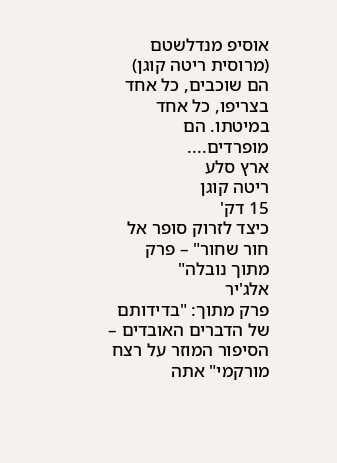אוסיפ מנדלשטם (מרוסית ריטה קוגן) הם שוכבים, כל אחד בצריפו, כל אחד במיטתו. הם מופרדים....
ארץ סלע
ריטה קוגן
15 דק'
כיצד לזרוק סופר אל חור שחור" – פרק מתוך נובלה"
אלג'יר
פרק מתוך: "בדידותם של הדברים האובדים – הסיפור המוזר על רצח מורקמי" אתה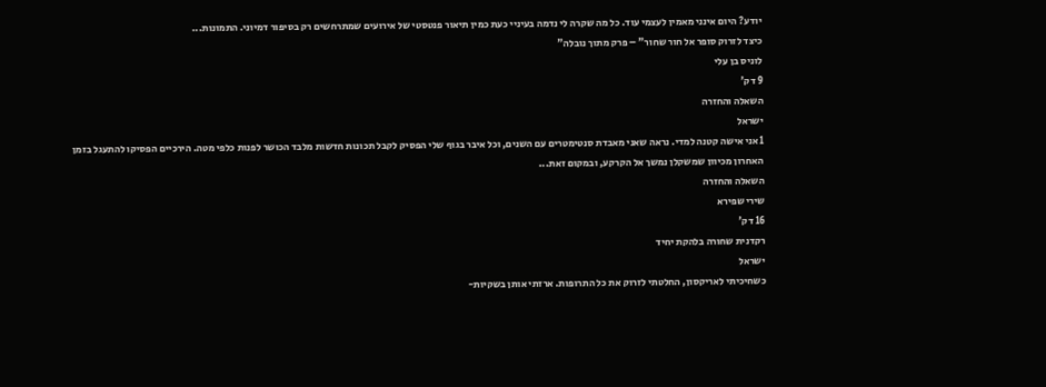יודע? היום אינני מאמין לעצמי עוד. כל מה שקרה לי נדמה בעיניי כעת כמין תיאור פנטסטי של אירועים שמתרחשים רק בסיפור דמיוני. התמונות...
כיצד לזרוק סופר אל חור שחור" – פרק מתוך נובלה"
לוניס בן עלי
9 דק'
השאלה והחזרה
ישראל
1 אני אישה קטנה למדי. נראה שאני מאבדת סנטימטרים עם השנים, וכל איבר בגוף שלי הפסיק לקבל תכונות חדשות מלבד הכושר לפנות כלפי מטה. הירכיים הפסיקו להתעגל בזמן האחרון מכיוון שמשקלן נמשך אל הקרקע, ובמקום זאת...
השאלה והחזרה
שירי שפירא
16 דק'
רקדנית שחורה בלהקת יחיד
ישראל
כשחיכיתי לאריקסון, החלטתי לזרוק את כל התרופות. ארזתי אותן בשקיות-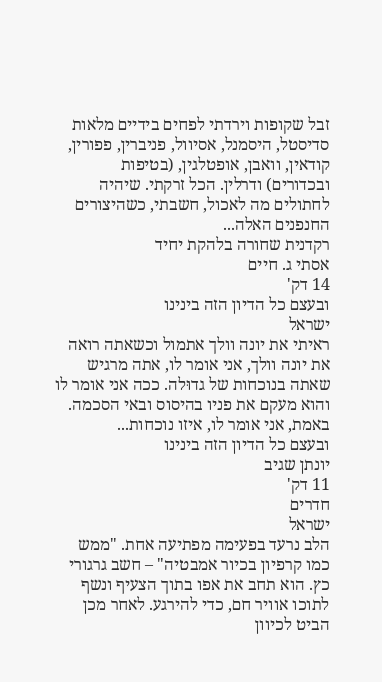זבל שקופות וירדתי לפחים בידיים מלאות סדיסטל, היסמנל, אסיוול, פניברין, פפורין, קודאין, וואבן, אופטלגין, (בטיפות ובכדורים) ודרלין. הכל זרקתי. שיהיה לחתולים מה לאכול, חשבתי, כשהיצורים החנפנים האלה...
רקדנית שחורה בלהקת יחיד
אסתי ג. חיים
14 דק'
ובעצם כל הדיון הזה בינינו
ישראל
ראיתי את יונה וולך אתמול וכשאתה רואה את יונה וולך, אני אומר לו, אתה מרגיש שאתה בנוכחות של גדוּלה. ככה אני אומר לו והוא מעקם את פניו בהיסוס ובאי הסכמה. באמת, אני אומר לו, איזו נוכחות...
ובעצם כל הדיון הזה בינינו
יונתן שגיב
11 דק'
חדרים
ישראל
הלב נרעד בפעימה מפתיעה אחת. "ממש כמו קרפיון בכיור אמבטיה" – חשב גרגורי כץ. הוא תחב את אפו בתוך הצעיף ונשף לתוכו אוויר חם, כדי להירגע. לאחר מכן הביט לכיוון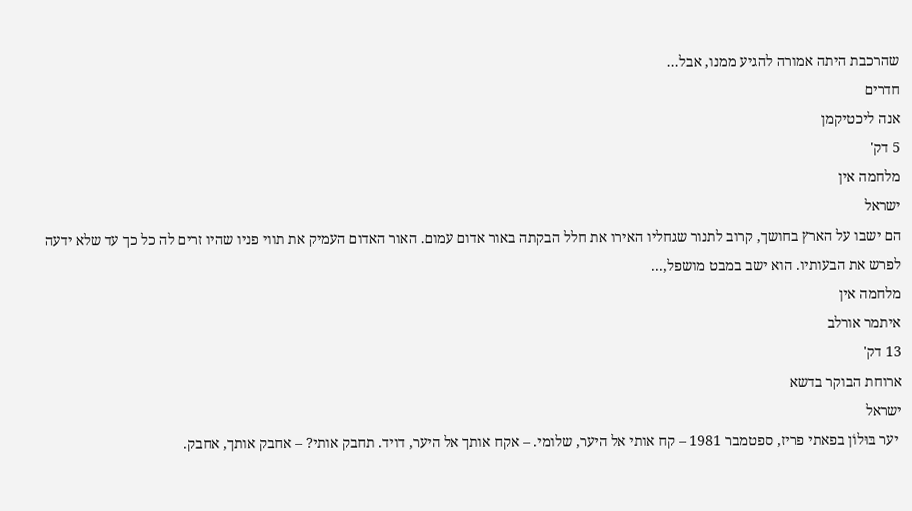שהרכבת היתה אמורה להגיע ממנו, אבל...
חדרים
אנה ליכטיקמן
5 דק'
מלחמה אין
ישראל
הם ישבו על הארץ בחושך, קרוב לתנור שגחליו האירו את חלל הבקתה באור אדום עמום. האור האדום העמיק את תווי פניו שהיו זרים לה כל כך עד שלא ידעה לפרש את הבעותיו. הוא ישב במבט מושפל,...
מלחמה אין
איתמר אורלב
13 דק'
ארוחת הבוקר בדשא
ישראל
 יער בּוּלוֹן בפאתי פריז, ספטמבר 1981 – קח אותי אל היער, שלומי. – אקח אותך אל היער, דויד. תחבק אותי? – אחבק אותך, אחבק.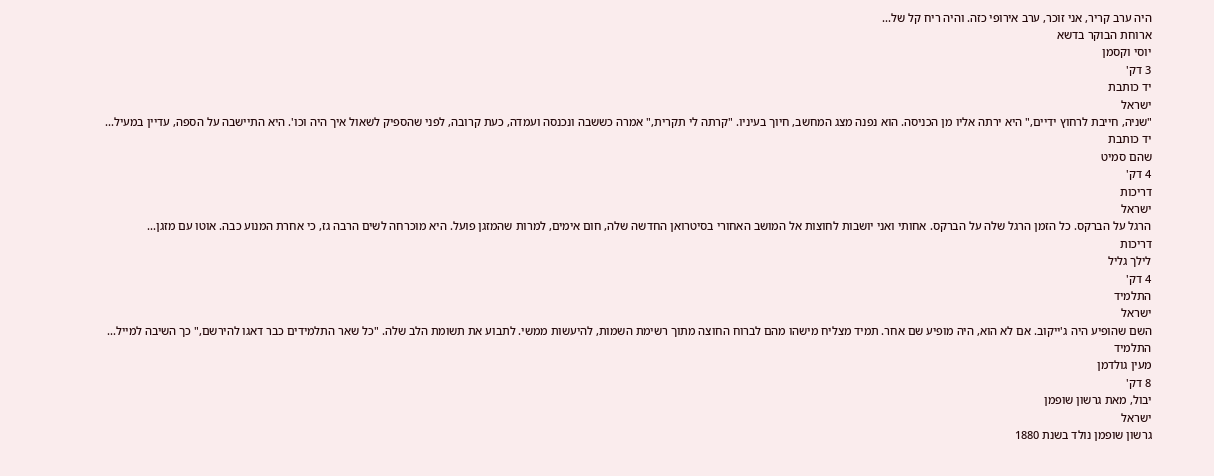היה ערב קריר, אני זוכר, ערב אירופי כזה. והיה ריח קל של...
ארוחת הבוקר בדשא
יוסי וקסמן
3 דק'
יד כותבת
ישראל
"שניה, חייבת לרחוץ ידיים," היא ירתה אליו מן הכניסה. הוא נפנה מצג המחשב, חיוך בעיניו. "קרתה לי תקרית," אמרה כששבה ונכנסה ועמדה, כעת קרובה, לפני שהספיק לשאול איך היה וכו'. היא התיישבה על הספה, עדיין במעיל...
יד כותבת
שהם סמיט
4 דק'
דריכות
ישראל
הרגל על הברקס. כל הזמן הרגל שלה על הברקס. אחותי ואני יושבות לחוצות אל המושב האחורי בסיטרואן החדשה שלה, חום אימים, למרות שהמזגן פועל. היא מוכרחה לשים הרבה גז, כי אחרת המנוע כבה. אוטו עם מזגן...
דריכות
לילך גליל
4 דק'
התלמיד
ישראל
השם שהופיע היה ג'ייקוב. אם לא הוא, היה מופיע שם אחר. תמיד מצליח מישהו מהם לברוח החוצה מתוך רשימת השמות, להיעשות ממשי. לתבוע את תשומת הלב שלה. "כל שאר התלמידים כבר דאגו להירשם," כך השיבה למייל...
התלמיד
מעין גולדמן
8 דק'
יבול, מאת גרשון שופמן
ישראל
גרשון שופמן נולד בשנת 1880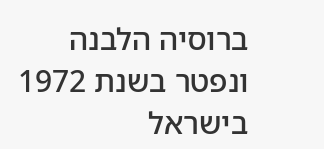ברוסיה הלבנה ונפטר בשנת 1972 בישראל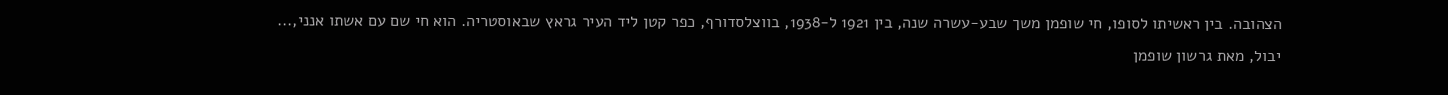הצהובה. בין ראשיתו לסופו, חי שופמן משך שבע-עשרה שנה, בין 1921 ל-1938, בווצלסדורף, כפר קטן ליד העיר גראץ שבאוסטריה. הוא חי שם עם אשתו אנני,...
יבול, מאת גרשון שופמן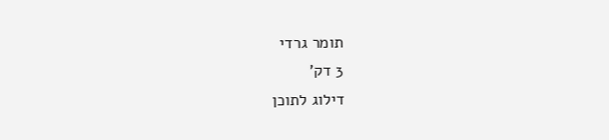תומר גרדי
3 דק'
דילוג לתוכן